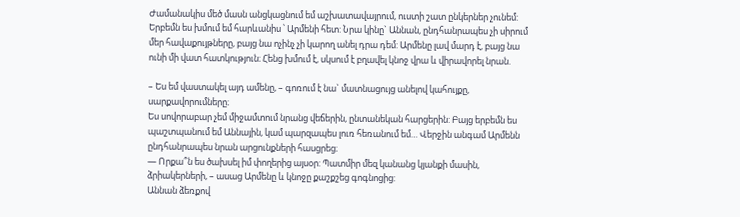Ժամանակիս մեծ մասն անցկացնում եմ աշխատավայրում, ուստի շատ ընկերներ չունեմ: Երբեմն ես խմում եմ հարևանիս ՝ Արմենի հետ: Նրա կինը` Աննան, ընդհանրապես չի սիրում մեր հավաքույթները, բայց նա ոչինչ չի կարող անել դրա դեմ: Արմենը լավ մարդ է, բայց նա ունի մի վատ հատկություն։ Հենց խմում է, սկսում է բղավել կնոջ վրա և վիրավորել նրան.

– Ես եմ վաստակել այդ ամենը, – գոռում է նա` մատնացույց անելով կահույքը, սարքավորումները։
Ես սովորաբար չեմ միջամտում նրանց վեճերին, ընտանեկան հարցերին: Բայց երբեմն ես պաշտպանում եմ Աննային, կամ պարզապես լուռ հեռանում եմ… Վերջին անգամ Արմենն ընդհանրապես նրան արցունքների հասցրեց։
— Որքա՞ն ես ծախսել իմ փողերից այսօր: Պատմիր մեզ կանանց կյանքի մասին, ձրիակերների, – ասաց Արմենը և կնոջը քաշքշեց գոգնոցից:
Աննան ձեռքով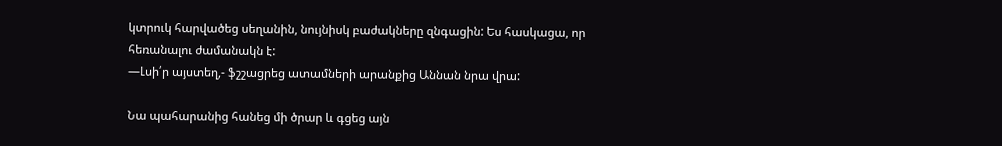կտրուկ հարվածեց սեղանին, նույնիսկ բաժակները զնգացին: Ես հասկացա, որ հեռանալու ժամանակն է:
—Լսի՛ր այստեղ,- ֆշշացրեց ատամների արանքից Աննան նրա վրա:

Նա պահարանից հանեց մի ծրար և գցեց այն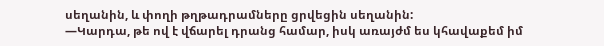սեղանին, և փողի թղթադրամները ցրվեցին սեղանին:
—Կարդա, թե ով է վճարել դրանց համար, իսկ առայժմ ես կհավաքեմ իմ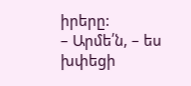իրերը:
– Արմե՛ն, – ես խփեցի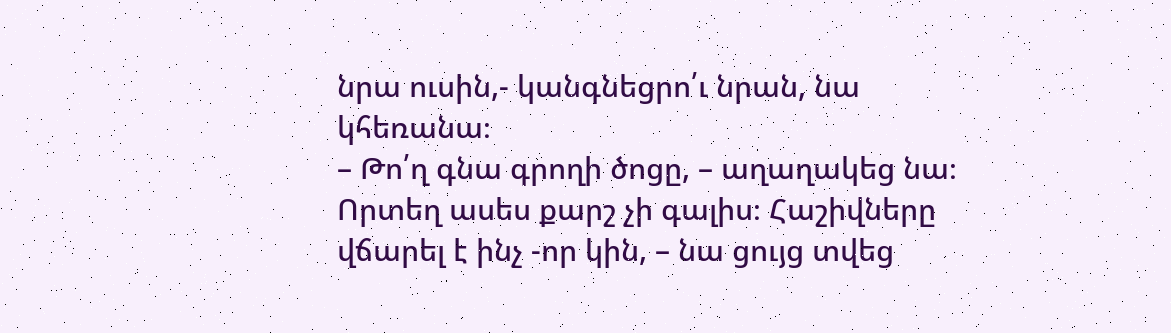նրա ուսին,- կանգնեցրո՛ւ նրան, նա կհեռանա։
– Թո՛ղ գնա գրողի ծոցը, – աղաղակեց նա։ Որտեղ ասես քարշ չի գալիս։ Հաշիվները վճարել է ինչ -որ կին, – նա ցույց տվեց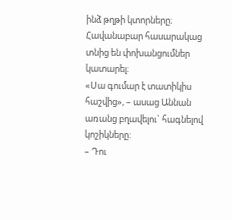ինձ թղթի կտորները։ Հավանաբար հասարակաց տնից են փոխանցումներ կատարել։
«Սա գումար է տատիկիս հաշվից», – ասաց Աննան առանց բղավելու` հագնելով կոշիկները:
– Դու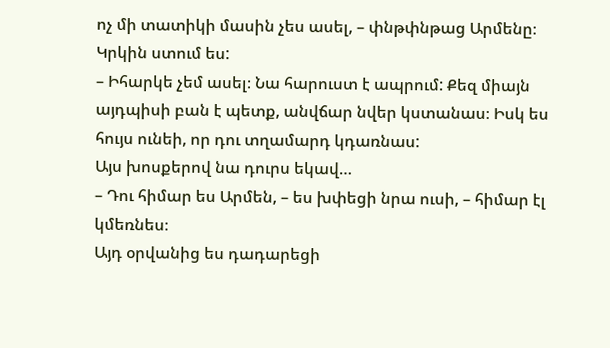ոչ մի տատիկի մասին չես ասել, – փնթփնթաց Արմենը։ Կրկին ստում ես:
– Իհարկե չեմ ասել։ Նա հարուստ է ապրում: Քեզ միայն այդպիսի բան է պետք, անվճար նվեր կստանաս։ Իսկ ես հույս ունեի, որ դու տղամարդ կդառնաս:
Այս խոսքերով նա դուրս եկավ…
– Դու հիմար ես Արմեն, – ես խփեցի նրա ուսի, – հիմար էլ կմեռնես։
Այդ օրվանից ես դադարեցի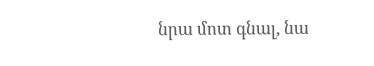նրա մոտ գնալ, նա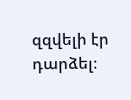զզվելի էր դարձել։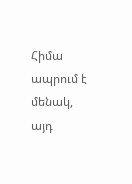Հիմա ապրում է մենակ, այդ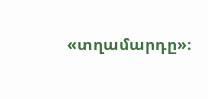«տղամարդը»։